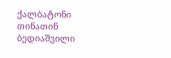ქალბატონი თინათინ ბედიაშვილი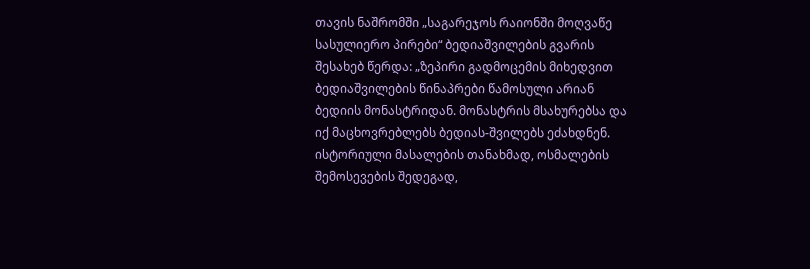თავის ნაშრომში „საგარეჯოს რაიონში მოღვაწე სასულიერო პირები“ ბედიაშვილების გვარის შესახებ წერდა: „ზეპირი გადმოცემის მიხედვით ბედიაშვილების წინაპრები წამოსული არიან ბედიის მონასტრიდან. მონასტრის მსახურებსა და იქ მაცხოვრებლებს ბედიას-შვილებს ეძახდნენ. ისტორიული მასალების თანახმად, ოსმალების შემოსევების შედეგად,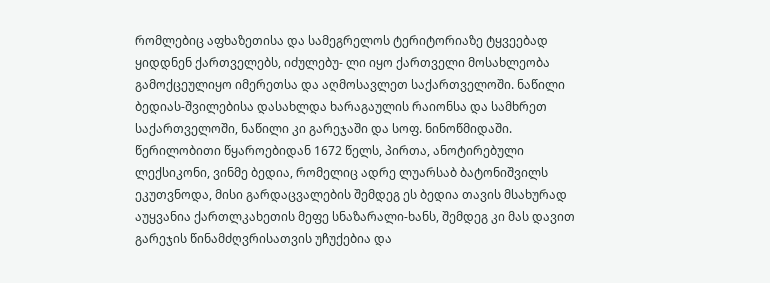რომლებიც აფხაზეთისა და სამეგრელოს ტერიტორიაზე ტყვეებად ყიდდნენ ქართველებს, იძულებუ- ლი იყო ქართველი მოსახლეობა გამოქცეულიყო იმერეთსა და აღმოსავლეთ საქართველოში. ნაწილი ბედიას-შვილებისა დასახლდა ხარაგაულის რაიონსა და სამხრეთ საქართველოში, ნაწილი კი გარეჯაში და სოფ. ნინოწმიდაში. წერილობითი წყაროებიდან 1672 წელს, პირთა, ანოტირებული ლექსიკონი, ვინმე ბედია, რომელიც ადრე ლუარსაბ ბატონიშვილს ეკუთვნოდა, მისი გარდაცვალების შემდეგ ეს ბედია თავის მსახურად აუყვანია ქართლკახეთის მეფე სნაზარალი-ხანს, შემდეგ კი მას დავით გარეჯის წინამძღვრისათვის უჩუქებია და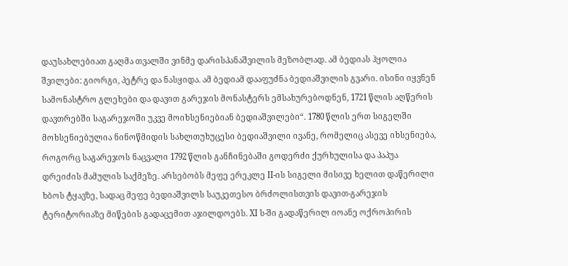დაუსახლებიათ გაღმა თვალში ვინმე დარისპანაშვილის მეზობლად. ამ ბედიას ჰყოლია შვილები: გიორგი, პეტრე და ნასყიდა. ამ ბედიამ დააფუძნა ბედიაშვილის გვარი. ისინი იყვნენ სამონასტრო გლეხები და დავით გარეჯის მონასტერს ემსახურებოდნენ, 1721 წლის აღწერის დავთრებში საგარეჯოში უკვე მოიხსენიებიან ბედიაშვილები“. 1780 წლის ერთ სიგელში მოხსენიებულია ნინოწმიდის სახლთუხუცესი ბედიაშვილი ივანე, რომელიც ასევე იხსენიება, როგორც საგარეჯოს ნაცვალი 1792 წლის განჩინებაში გოდერძი ქურხულისა და პაპუა დრეიძის მამულის საქმეზე. არსებობს მეფე ერეკლე II-ის სიგელი მისივე ხელით დაწერილი ხბოს ტყავზე, სადაც მეფე ბედიაშვილს საუკეთესო ბრძოლისთვის დავით-გარეჯის ტერიტორიაზე მიწების გადაცემით აჯილდოებს. XI ს-ში გადაწერილ იოანე ოქროპირის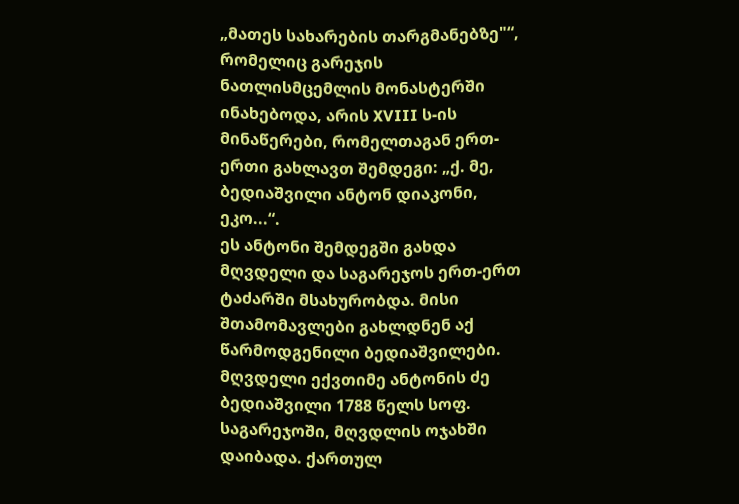„მათეს სახარების თარგმანებზე"“, რომელიც გარეჯის ნათლისმცემლის მონასტერში ინახებოდა, არის XVIII ს-ის მინაწერები, რომელთაგან ერთ-ერთი გახლავთ შემდეგი: „ქ. მე, ბედიაშვილი ანტონ დიაკონი, ეკო...“.
ეს ანტონი შემდეგში გახდა მღვდელი და საგარეჯოს ერთ-ერთ ტაძარში მსახურობდა. მისი შთამომავლები გახლდნენ აქ წარმოდგენილი ბედიაშვილები. მღვდელი ექვთიმე ანტონის ძე ბედიაშვილი 1788 წელს სოფ. საგარეჯოში, მღვდლის ოჯახში დაიბადა. ქართულ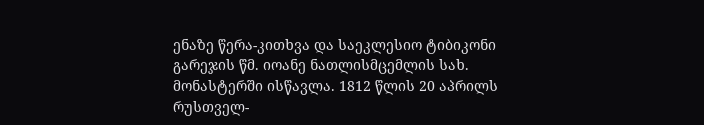ენაზე წერა-კითხვა და საეკლესიო ტიბიკონი გარეჯის წმ. იოანე ნათლისმცემლის სახ. მონასტერში ისწავლა. 1812 წლის 20 აპრილს რუსთველ-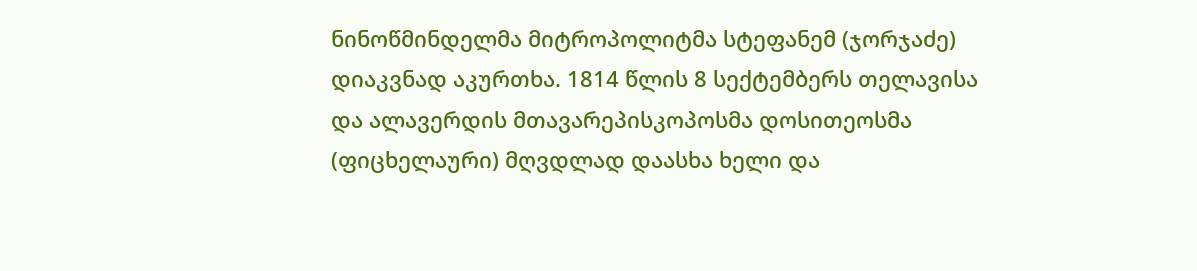ნინოწმინდელმა მიტროპოლიტმა სტეფანემ (ჯორჯაძე) დიაკვნად აკურთხა. 1814 წლის 8 სექტემბერს თელავისა და ალავერდის მთავარეპისკოპოსმა დოსითეოსმა (ფიცხელაური) მღვდლად დაასხა ხელი და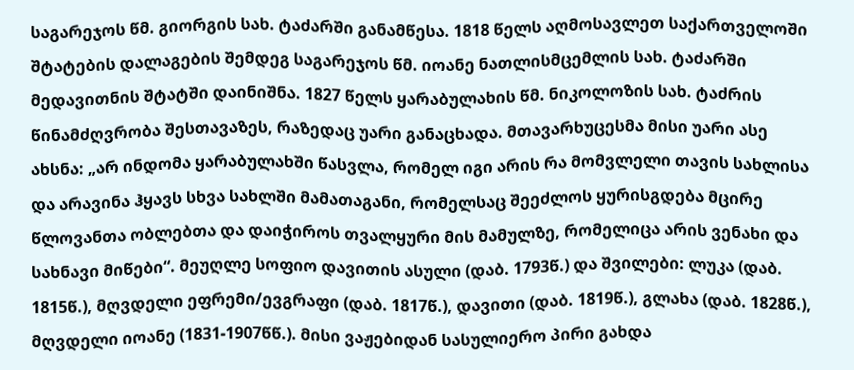საგარეჯოს წმ. გიორგის სახ. ტაძარში განამწესა. 1818 წელს აღმოსავლეთ საქართველოში შტატების დალაგების შემდეგ საგარეჯოს წმ. იოანე ნათლისმცემლის სახ. ტაძარში მედავითნის შტატში დაინიშნა. 1827 წელს ყარაბულახის წმ. ნიკოლოზის სახ. ტაძრის წინამძღვრობა შესთავაზეს, რაზედაც უარი განაცხადა. მთავარხუცესმა მისი უარი ასე ახსნა: „არ ინდომა ყარაბულახში წასვლა, რომელ იგი არის რა მომვლელი თავის სახლისა და არავინა ჰყავს სხვა სახლში მამათაგანი, რომელსაც შეეძლოს ყურისგდება მცირე წლოვანთა ობლებთა და დაიჭიროს თვალყური მის მამულზე, რომელიცა არის ვენახი და სახნავი მიწები“. მეუღლე სოფიო დავითის ასული (დაბ. 1793წ.) და შვილები: ლუკა (დაბ. 1815წ.), მღვდელი ეფრემი/ევგრაფი (დაბ. 1817წ.), დავითი (დაბ. 1819წ.), გლახა (დაბ. 1828წ.), მღვდელი იოანე (1831-1907წწ.). მისი ვაჟებიდან სასულიერო პირი გახდა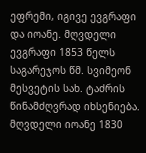ეფრემი, იგივე ევგრაფი და იოანე. მღვდელი ევგრაფი 1853 წელს საგარეჯოს წმ. სვიმეონ მესვეტის სახ. ტაძრის წინამძღვრად იხსენიება. მღვდელი იოანე 1830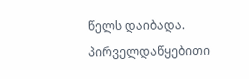წელს დაიბადა. პირველდაწყებითი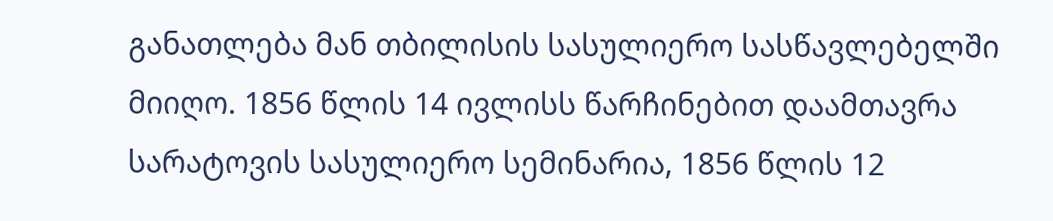განათლება მან თბილისის სასულიერო სასწავლებელში მიიღო. 1856 წლის 14 ივლისს წარჩინებით დაამთავრა სარატოვის სასულიერო სემინარია, 1856 წლის 12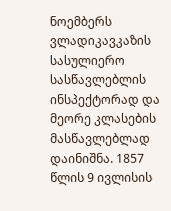ნოემბერს ვლადიკავკაზის სასულიერო სასწავლებლის ინსპექტორად და მეორე კლასების მასწავლებლად დაინიშნა. 1857 წლის 9 ივლისის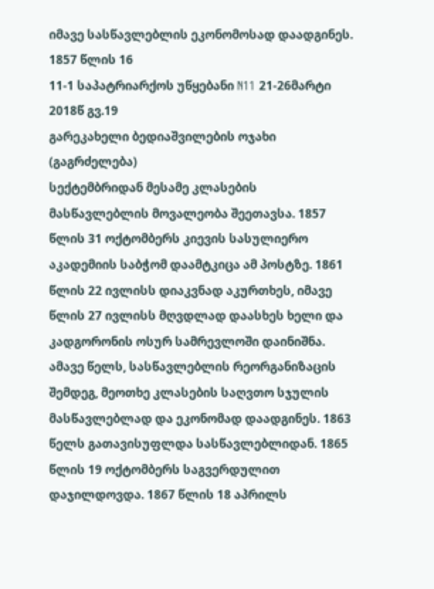იმავე სასწავლებლის ეკონომოსად დაადგინეს. 1857 წლის 16
11-1 საპატრიარქოს უწყებანი N11 21-26მარტი 2018წ გვ.19
გარეკახელი ბედიაშვილების ოჯახი (გაგრძელება)
სექტემბრიდან მესამე კლასების მასწავლებლის მოვალეობა შეეთავსა. 1857 წლის 31 ოქტომბერს კიევის სასულიერო აკადემიის საბჭომ დაამტკიცა ამ პოსტზე. 1861 წლის 22 ივლისს დიაკვნად აკურთხეს, იმავე წლის 27 ივლისს მღვდლად დაასხეს ხელი და კადგორონის ოსურ სამრევლოში დაინიშნა. ამავე წელს, სასწავლებლის რეორგანიზაცის
შემდეგ, მეოთხე კლასების საღვთო სჯულის მასწავლებლად და ეკონომად დაადგინეს. 1863 წელს გათავისუფლდა სასწავლებლიდან. 1865
წლის 19 ოქტომბერს საგვერდულით დაჯილდოვდა. 1867 წლის 18 აპრილს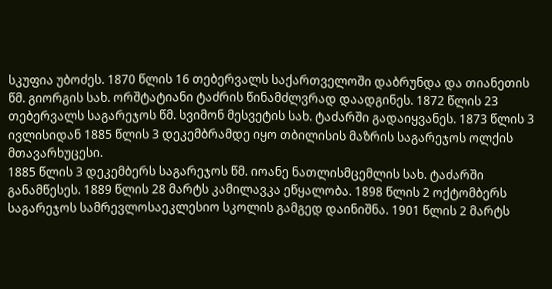სკუფია უბოძეს. 1870 წლის 16 თებერვალს საქართველოში დაბრუნდა და თიანეთის წმ. გიორგის სახ. ორშტატიანი ტაძრის წინამძლვრად დაადგინეს. 1872 წლის 23 თებერვალს საგარეჯოს წმ. სვიმონ მესვეტის სახ. ტაძარში გადაიყვანეს. 1873 წლის 3 ივლისიდან 1885 წლის 3 დეკემბრამდე იყო თბილისის მაზრის საგარეჯოს ოლქის მთავარხუცესი.
1885 წლის 3 დეკემბერს საგარეჯოს წმ. იოანე ნათლისმცემლის სახ. ტაძარში განამწესეს. 1889 წლის 28 მარტს კამილავკა ეწყალობა. 1898 წლის 2 ოქტომბერს საგარეჯოს სამრევლოსაეკლესიო სკოლის გამგედ დაინიშნა. 1901 წლის 2 მარტს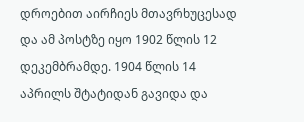დროებით აირჩიეს მთავრხუცესად და ამ პოსტზე იყო 1902 წლის 12 დეკემბრამდე. 1904 წლის 14 აპრილს შტატიდან გავიდა და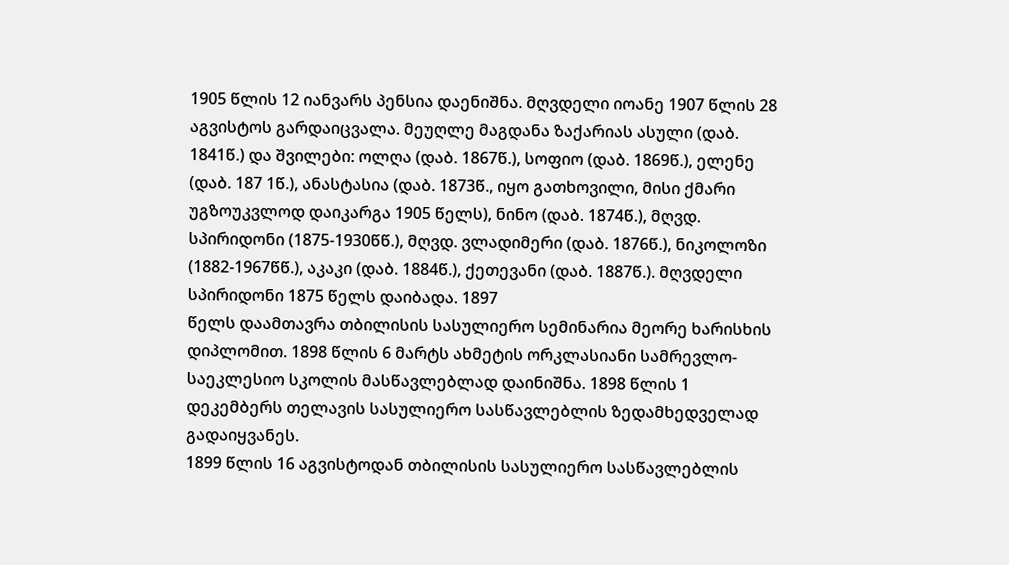1905 წლის 12 იანვარს პენსია დაენიშნა. მღვდელი იოანე 1907 წლის 28 აგვისტოს გარდაიცვალა. მეუღლე მაგდანა ზაქარიას ასული (დაბ. 1841წ.) და შვილები: ოლღა (დაბ. 1867წ.), სოფიო (დაბ. 1869წ.), ელენე (დაბ. 187 1წ.), ანასტასია (დაბ. 1873წ., იყო გათხოვილი, მისი ქმარი უგზოუკვლოდ დაიკარგა 1905 წელს), ნინო (დაბ. 1874წ.), მღვდ. სპირიდონი (1875-1930წწ.), მღვდ. ვლადიმერი (დაბ. 1876წ.), ნიკოლოზი (1882-1967წწ.), აკაკი (დაბ. 1884წ.), ქეთევანი (დაბ. 1887წ.). მღვდელი სპირიდონი 1875 წელს დაიბადა. 1897
წელს დაამთავრა თბილისის სასულიერო სემინარია მეორე ხარისხის დიპლომით. 1898 წლის 6 მარტს ახმეტის ორკლასიანი სამრევლო-საეკლესიო სკოლის მასწავლებლად დაინიშნა. 1898 წლის 1 დეკემბერს თელავის სასულიერო სასწავლებლის ზედამხედველად გადაიყვანეს.
1899 წლის 16 აგვისტოდან თბილისის სასულიერო სასწავლებლის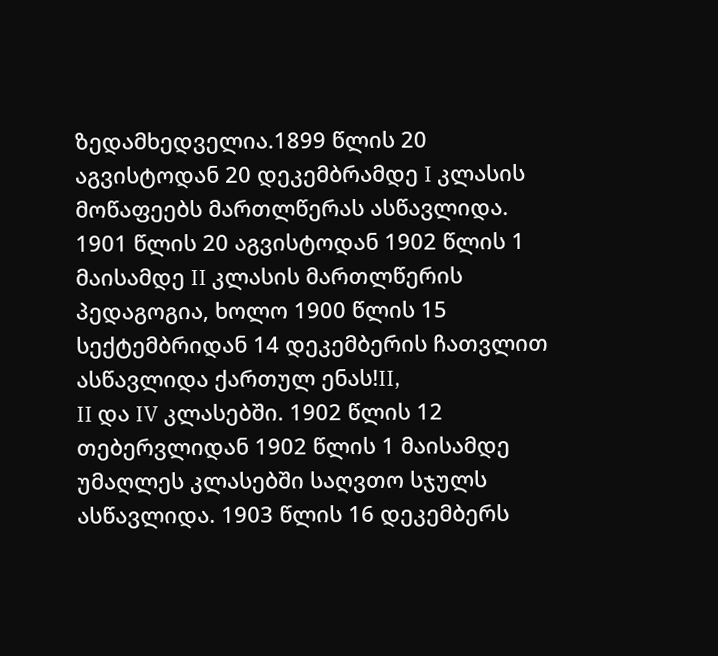ზედამხედველია.1899 წლის 20 აგვისტოდან 20 დეკემბრამდე I კლასის
მოწაფეებს მართლწერას ასწავლიდა. 1901 წლის 20 აგვისტოდან 1902 წლის 1 მაისამდე II კლასის მართლწერის პედაგოგია, ხოლო 1900 წლის 15 სექტემბრიდან 14 დეკემბერის ჩათვლით ასწავლიდა ქართულ ენას!II,
II და IV კლასებში. 1902 წლის 12 თებერვლიდან 1902 წლის 1 მაისამდე უმაღლეს კლასებში საღვთო სჯულს ასწავლიდა. 1903 წლის 16 დეკემბერს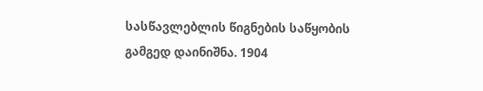სასწავლებლის წიგნების საწყობის გამგედ დაინიშნა. 1904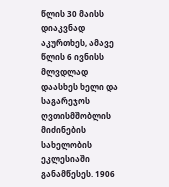წლის 30 მაისს დიაკვნად აკურთხეს, ამავე წლის 6 ივნისს მლვდლად დაასხეს ხელი და საგარეჯოს ღვთისმშობლის მიძინების სახელობის ეკლესიაში განამწესეს. 1906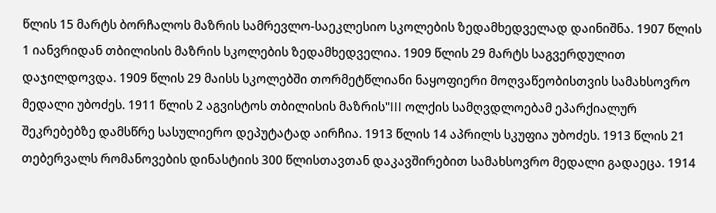წლის 15 მარტს ბორჩალოს მაზრის სამრევლო-საეკლესიო სკოლების ზედამხედველად დაინიშნა. 1907 წლის 1 იანვრიდან თბილისის მაზრის სკოლების ზედამხედველია. 1909 წლის 29 მარტს საგვერდულით დაჯილდოვდა. 1909 წლის 29 მაისს სკოლებში თორმეტწლიანი ნაყოფიერი მოღვაწეობისთვის სამახსოვრო
მედალი უბოძეს. 1911 წლის 2 აგვისტოს თბილისის მაზრის"III ოლქის სამღვდლოებამ ეპარქიალურ შეკრებებზე დამსწრე სასულიერო დეპუტატად აირჩია. 1913 წლის 14 აპრილს სკუფია უბოძეს. 1913 წლის 21 თებერვალს რომანოვების დინასტიის 300 წლისთავთან დაკავშირებით სამახსოვრო მედალი გადაეცა. 1914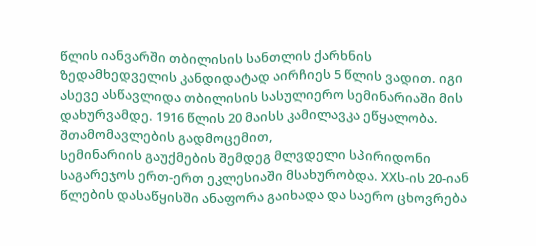წლის იანვარში თბილისის სანთლის ქარხნის ზედამხედველის კანდიდატად აირჩიეს 5 წლის ვადით. იგი ასევე ასწავლიდა თბილისის სასულიერო სემინარიაში მის დახურვამდე. 1916 წლის 20 მაისს კამილავკა ეწყალობა. შთამომავლების გადმოცემით,
სემინარიის გაუქმების შემდეგ მლვდელი სპირიდონი საგარეჯოს ერთ-ერთ ეკლესიაში მსახურობდა. XXს-ის 20-იან წლების დასაწყისში ანაფორა გაიხადა და საერო ცხოვრება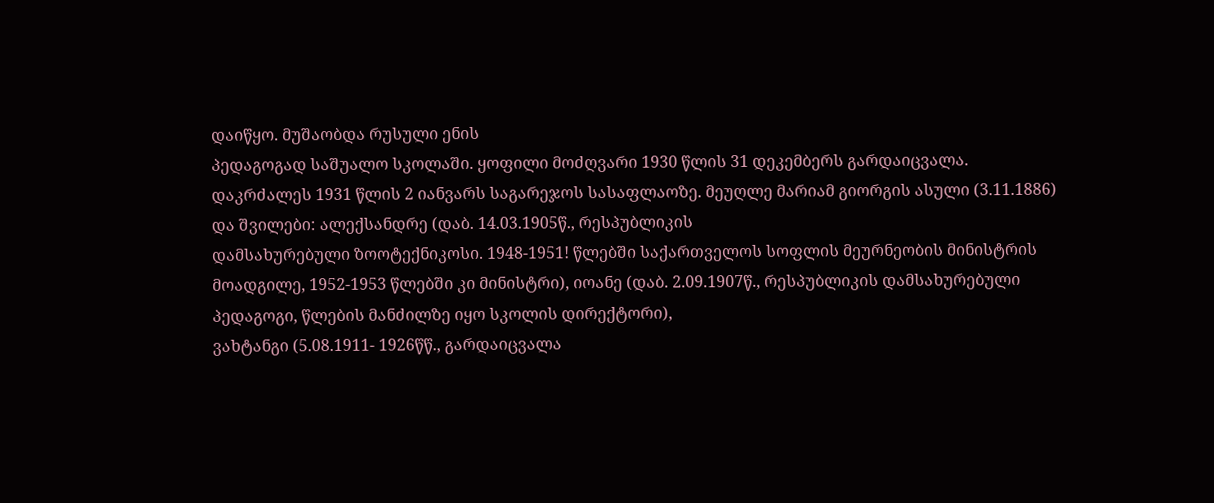დაიწყო. მუშაობდა რუსული ენის
პედაგოგად საშუალო სკოლაში. ყოფილი მოძღვარი 1930 წლის 31 დეკემბერს გარდაიცვალა. დაკრძალეს 1931 წლის 2 იანვარს საგარეჯოს სასაფლაოზე. მეუღლე მარიამ გიორგის ასული (3.11.1886) და შვილები: ალექსანდრე (დაბ. 14.03.1905წ., რესპუბლიკის
დამსახურებული ზოოტექნიკოსი. 1948-1951! წლებში საქართველოს სოფლის მეურნეობის მინისტრის მოადგილე, 1952-1953 წლებში კი მინისტრი), იოანე (დაბ. 2.09.1907წ., რესპუბლიკის დამსახურებული პედაგოგი, წლების მანძილზე იყო სკოლის დირექტორი),
ვახტანგი (5.08.1911- 1926წწ., გარდაიცვალა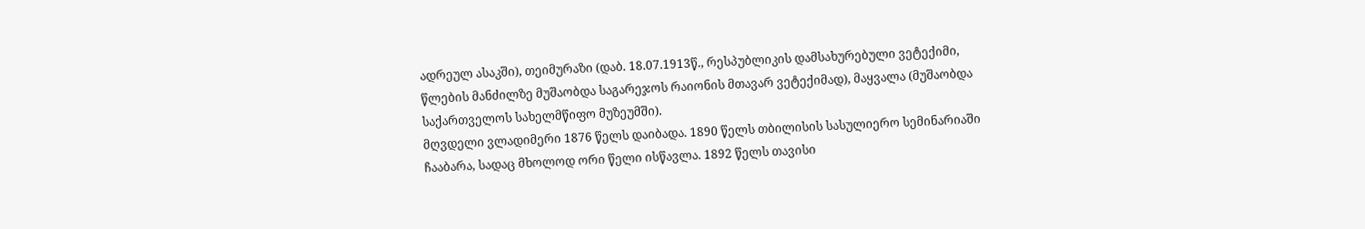ადრეულ ასაკში), თეიმურაზი (დაბ. 18.07.1913წ., რესპუბლიკის დამსახურებული ვეტექიმი, წლების მანძილზე მუშაობდა საგარეჯოს რაიონის მთავარ ვეტექიმად), მაყვალა (მუშაობდა საქართველოს სახელმწიფო მუზეუმში).
მღვდელი ვლადიმერი 1876 წელს დაიბადა. 1890 წელს თბილისის სასულიერო სემინარიაში ჩააბარა, სადაც მხოლოდ ორი წელი ისწავლა. 1892 წელს თავისი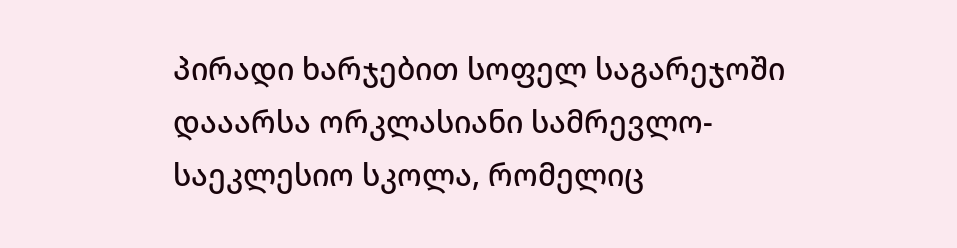პირადი ხარჯებით სოფელ საგარეჯოში დააარსა ორკლასიანი სამრევლო-საეკლესიო სკოლა, რომელიც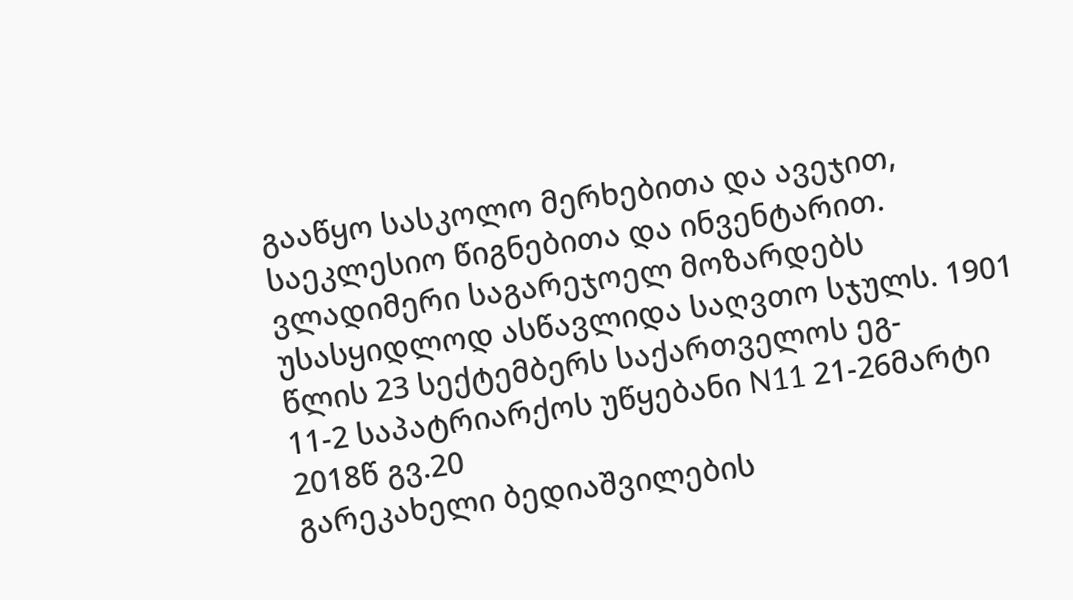გააწყო სასკოლო მერხებითა და ავეჯით, საეკლესიო წიგნებითა და ინვენტარით. ვლადიმერი საგარეჯოელ მოზარდებს უსასყიდლოდ ასწავლიდა საღვთო სჯულს. 1901 წლის 23 სექტემბერს საქართველოს ეგ-
11-2 საპატრიარქოს უწყებანი N11 21-26მარტი 2018წ გვ.20
გარეკახელი ბედიაშვილების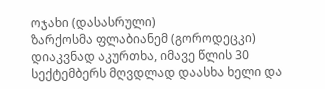ოჯახი (დასასრული)
ზარქოსმა ფლაბიანემ (გოროდეცკი) დიაკვნად აკურთხა, იმავე წლის 30 სექტემბერს მღვდლად დაასხა ხელი და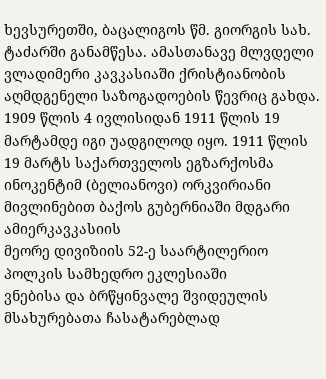ხევსურეთში, ბაცალიგოს წმ. გიორგის სახ. ტაძარში განამწესა. ამასთანავე მლვდელი ვლადიმერი კავკასიაში ქრისტიანობის აღმდგენელი საზოგადოების წევრიც გახდა. 1909 წლის 4 ივლისიდან 1911 წლის 19 მარტამდე იგი უადგილოდ იყო. 1911 წლის 19 მარტს საქართველოს ეგზარქოსმა ინოკენტიმ (ბელიანოვი) ორკვირიანი მივლინებით ბაქოს გუბერნიაში მდგარი ამიერკავკასიის
მეორე დივიზიის 52-ე საარტილერიო პოლკის სამხედრო ეკლესიაში
ვნებისა და ბრწყინვალე შვიდეულის მსახურებათა ჩასატარებლად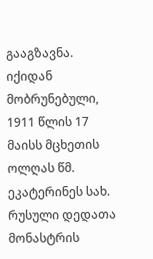გააგზავნა. იქიდან მობრუნებული, 1911 წლის 17 მაისს მცხეთის ოლღას წმ. ეკატერინეს სახ. რუსული დედათა მონასტრის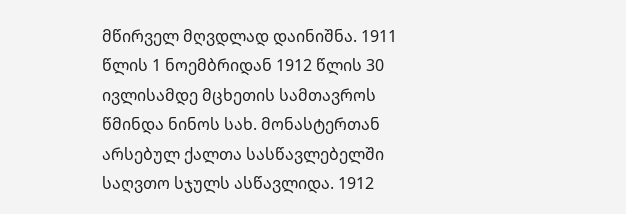მწირველ მღვდლად დაინიშნა. 1911 წლის 1 ნოემბრიდან 1912 წლის 30 ივლისამდე მცხეთის სამთავროს წმინდა ნინოს სახ. მონასტერთან არსებულ ქალთა სასწავლებელში საღვთო სჯულს ასწავლიდა. 1912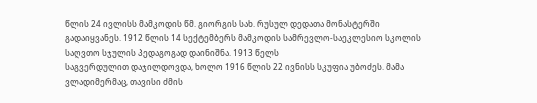წლის 24 ივლისს მამკოდის წმ. გიორგის სახ. რუსულ დედათა მონასტერში გადაიყვანეს. 1912 წლის 14 სექტემბერს მამკოდის სამრევლო-საეკლესიო სკოლის საღვთო სჯულის პედაგოგად დაინიშნა. 1913 წელს
საგვერდულით დაჯილდოვდა, ხოლო 1916 წლის 22 ივნისს სკუფია უბოძეს. მამა ვლადიმერმაც, თავისი ძმის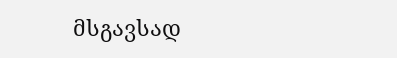მსგავსად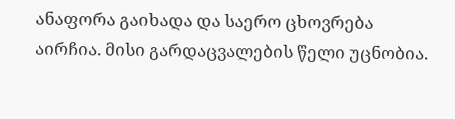ანაფორა გაიხადა და საერო ცხოვრება აირჩია. მისი გარდაცვალების წელი უცნობია.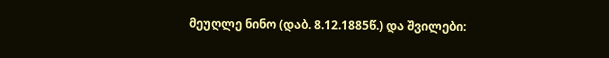მეუღლე ნინო (დაბ. 8.12.1885წ.) და შვილები: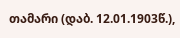თამარი (დაბ. 12.01.1903წ.),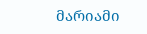მარიამი